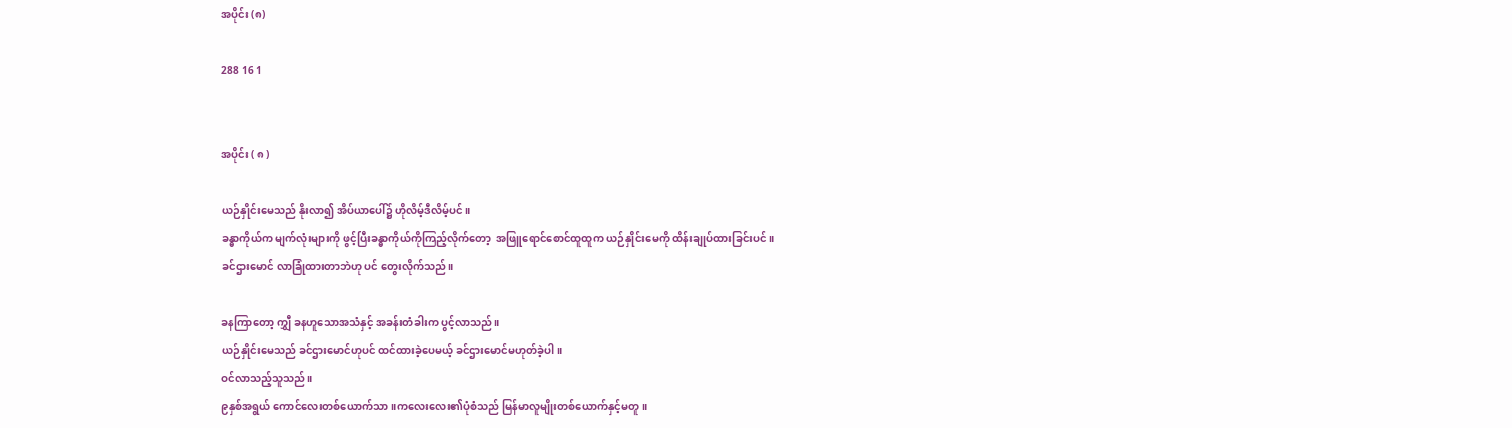အပိုင်း (၈)

288 16 1


အပိုင်း ( ၈ )

ယဉ်နှိုင်းမေသည် နိုးလာ၍ အိပ်ယာပေါ်၌ ဟိုလိမ့်ဒီလိမ့်ပင်။
ခန္ဓာကိုယ်က မျက်လုံးများကို ဖွင့်ပြီးခန္ဓာကိုယ်ကိုကြည့်လိုက်တော့  အဖြူရောင်စောင်ထူထူက ယဉ်နှိုင်းမေကို ထိန်းချုပ်ထားခြင်းပင်။
ခင်ဌားမောင် လာခြုံထားတာဘဲဟု ပင် တွေးလိုက်သည်။

ခနကြာတော့ ကျွှီ ခနဟူသောအသံနှင့် အခန်းတံခါးက ပွင့်လာသည်။
ယဉ်နှိုင်းမေသည် ခင်ဌားမောင်ဟုပင် ထင်ထားခဲ့ပေမယ့် ခင်ဌားမောင်မဟုတ်ခဲ့ပါ။
ဝင်လာသည့်သူသည်။
၉နှစ်အရွယ် ကောင်လေးတစ်ယောက်သာ။ကလေးလေး၏ပုံစံသည် မြန်မာလူမျိုးတစ်ယောက်နှင့်မတူ။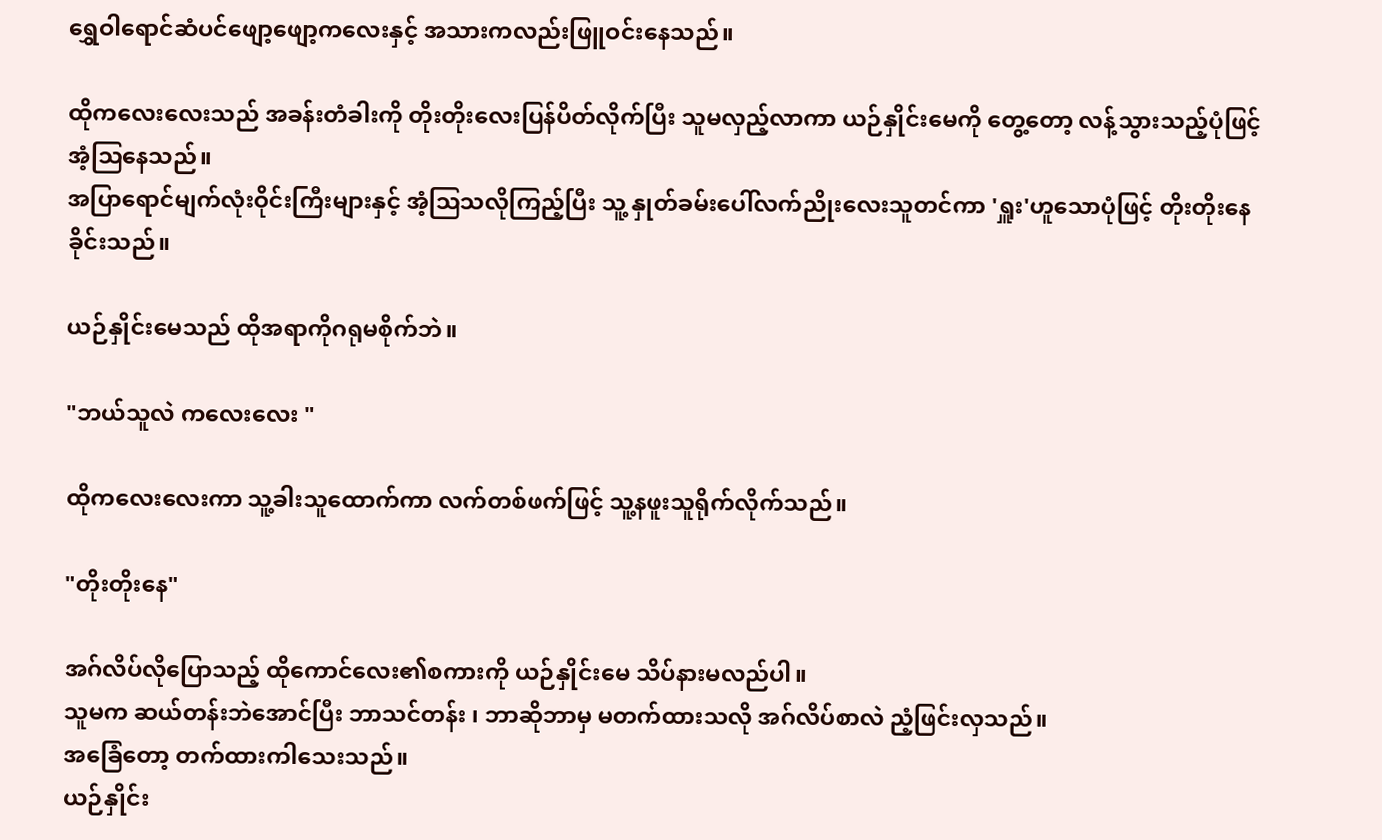ရွှေဝါရောင်ဆံပင်ဖျော့ဖျော့ကလေးနှင့် အသားကလည်းဖြူဝင်းနေသည်။

ထိုကလေးလေးသည် အခန်းတံခါးကို တိုးတိုးလေးပြန်ပိတ်လိုက်ပြီး သူမလှည့်လာကာ ယဉ်နှိုင်းမေကို တွေ့တော့ လန့်သွားသည့်ပုံဖြင့် အံ့ဩနေသည်။
အပြာရောင်မျက်လုံးဝိုင်းကြီးများနှင့် အံ့ဩသလိုကြည့်ပြီး သူ့ နှုတ်ခမ်းပေါ်လက်ညိုးလေးသူတင်ကာ 'ရှူး'ဟူသောပုံဖြင့် တိုးတိုးနေခိုင်းသည်။

ယဉ်နှိုင်းမေသည် ထိုအရာကိုဂရုမစိုက်ဘဲ။

"ဘယ်သူလဲ ကလေးလေး "

ထို‌ကလေးလေးကာ သူ့ခါးသူထောက်ကာ လက်တစ်ဖက်ဖြင့် သူ့နဖူးသူရိုက်လိုက်သည်။

"တိုးတိုး‌နေ"

အဂ်လိပ်လိုပြောသည့် ထိုကောင်လေး၏စကားကို ယဉ်နှိုင်းမေ သိပ်နားမလည်ပါ။
သူမက ဆယ်တန်းဘဲအောင်ပြီး ဘာသင်တန်း ၊ ဘာဆိုဘာမှ မတက်ထားသလို အဂ်လိပ်စာလဲ ညံ့ဖြင်းလှသည်။
အခြေံတော့ တက်ထားကါသေးသည်။
ယဉ်နှိုင်း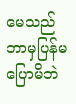မေသည် ဘာမှပြန်မပြောမိဘဲ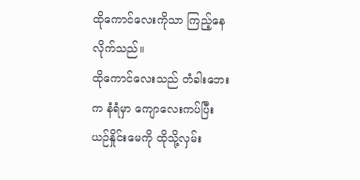ထိုကောင်လေးကိုသာ ကြည့်နေလိုက်သည်။
ထိုကောင်လေးသည် တံခါးဘေးက နံရံမှာ ကျောလေးကပ်ပြီး ယဉ်နှိုင်းမေကို ထိုသို့လှမ်း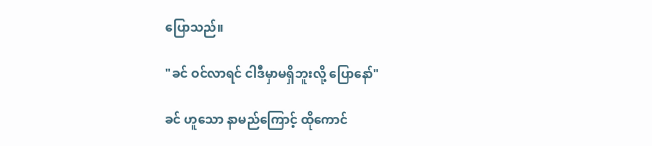ပြောသည်။

"ခင် ဝင်လာရင် ငါဒီမှာမရှိဘူးလို့ ပြောနော်"

ခင် ဟူသော နာမည်ကြောင့် ထိုကောင်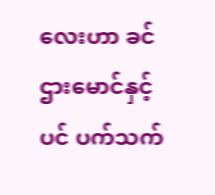လေးဟာ ခင်ဌားမောင်နှင့်ပင် ပက်သက်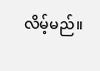လိမ့်မည်။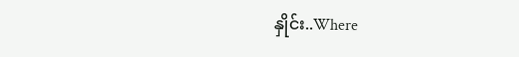နှိုင်း..Where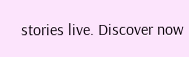stories live. Discover now